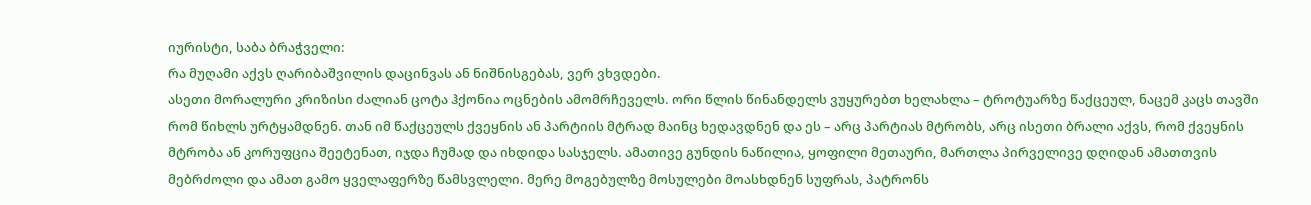იურისტი, საბა ბრაჭველი:
რა მუღამი აქვს ღარიბაშვილის დაცინვას ან ნიშნისგებას, ვერ ვხვდები.
ასეთი მორალური კრიზისი ძალიან ცოტა ჰქონია ოცნების ამომრჩეველს. ორი წლის წინანდელს ვუყურებთ ხელახლა – ტროტუარზე წაქცეულ, ნაცემ კაცს თავში რომ წიხლს ურტყამდნენ. თან იმ წაქცეულს ქვეყნის ან პარტიის მტრად მაინც ხედავდნენ და ეს – არც პარტიას მტრობს, არც ისეთი ბრალი აქვს, რომ ქვეყნის მტრობა ან კორუფცია შეეტენათ, იჯდა ჩუმად და იხდიდა სასჯელს. ამათივე გუნდის ნაწილია, ყოფილი მეთაური, მართლა პირველივე დღიდან ამათთვის მებრძოლი და ამათ გამო ყველაფერზე წამსვლელი. მერე მოგებულზე მოსულები მოასხდნენ სუფრას, პატრონს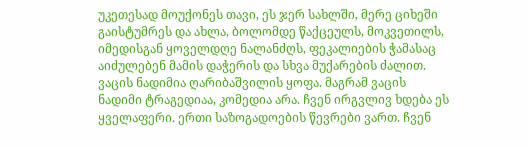უკეთესად მოუქონეს თავი, ეს ჯერ სახლში, მერე ციხეში გაისტუმრეს და ახლა, ბოლომდე წაქცეულს, მოკვეთილს, იმედისგან ყოველდღე ნალანძღს, ფეკალიების ჭამასაც აიძულებენ მამის დაჭერის და სხვა მუქარების ძალით.
ვაცის ნადიმია ღარიბაშვილის ყოფა. მაგრამ ვაცის ნადიმი ტრაგედიაა, კომედია არა. ჩვენ ირგვლივ ხდება ეს ყველაფერი. ერთი საზოგადოების წევრები ვართ. ჩვენ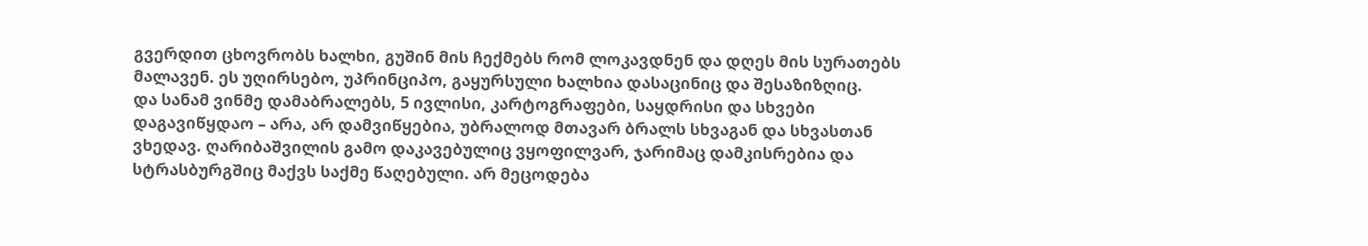გვერდით ცხოვრობს ხალხი, გუშინ მის ჩექმებს რომ ლოკავდნენ და დღეს მის სურათებს მალავენ. ეს უღირსებო, უპრინციპო, გაყურსული ხალხია დასაცინიც და შესაზიზღიც.
და სანამ ვინმე დამაბრალებს, 5 ივლისი, კარტოგრაფები, საყდრისი და სხვები დაგავიწყდაო – არა, არ დამვიწყებია, უბრალოდ მთავარ ბრალს სხვაგან და სხვასთან ვხედავ. ღარიბაშვილის გამო დაკავებულიც ვყოფილვარ, ჯარიმაც დამკისრებია და სტრასბურგშიც მაქვს საქმე წაღებული. არ მეცოდება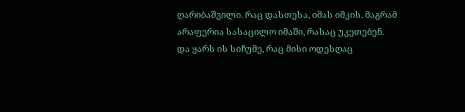ღარიბაშვილი. რაც დასთესა, იმას იმკის. მაგრამ არაფერია სასაცილო იმაში, რასაც უკეთებენ. და ყარს ის სიჩუმე, რაც მისი ოდესღაც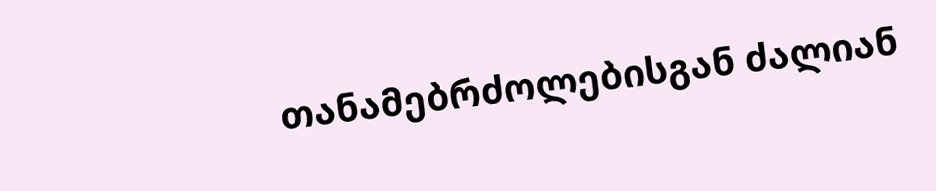თანამებრძოლებისგან ძალიან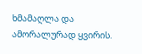ხმამაღლა და ამორალურად ყვირის.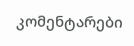კომენტარები